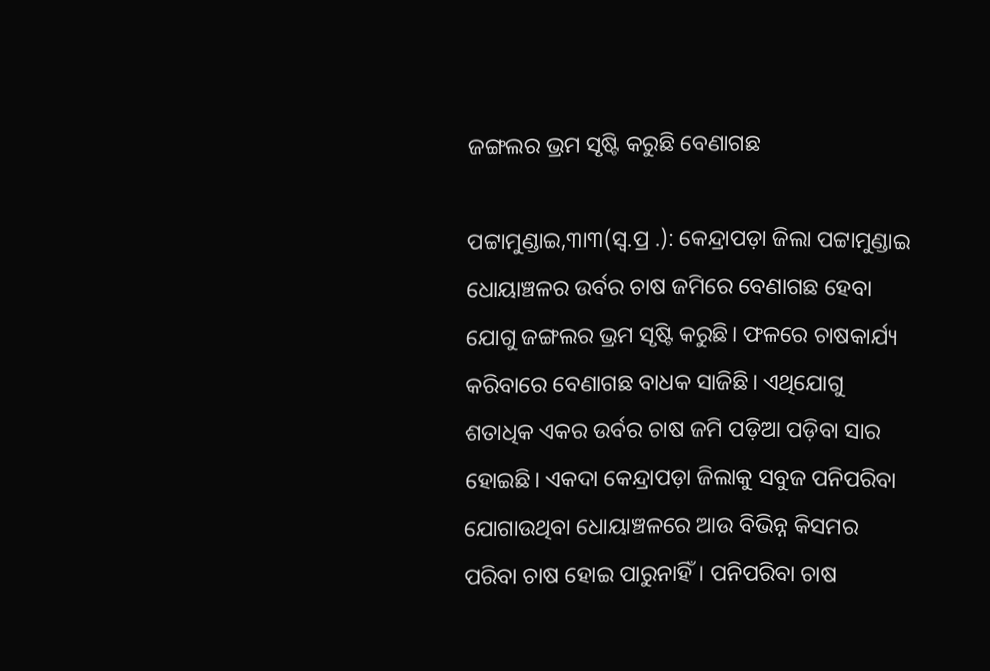ଜଙ୍ଗଲର ଭ୍ରମ ସୃଷ୍ଟି କରୁଛି ବେଣାଗଛ

ପଟ୍ଟାମୁଣ୍ଡାଇ,୩ା୩(ସ୍ବ.ପ୍ର .): କେନ୍ଦ୍ରାପଡ଼ା ଜିଲା ପଟ୍ଟାମୁଣ୍ଡାଇ ଧୋୟାଞ୍ଚଳର ଉର୍ବର ଚାଷ ଜମିରେ ବେଣାଗଛ ହେବା ଯୋଗୁ ଜଙ୍ଗଲର ଭ୍ରମ ସୃଷ୍ଟି କରୁଛି। ଫଳରେ ଚାଷକାର୍ଯ୍ୟ କରିବାରେ ବେଣାଗଛ ବାଧକ ସାଜିଛି। ଏଥିଯୋଗୁ ଶତାଧିକ ଏକର ଉର୍ବର ଚାଷ ଜମି ପଡ଼ିଆ ପଡ଼ିବା ସାର ହୋଇଛି। ଏକଦା କେନ୍ଦ୍ରାପଡ଼ା ଜିଲାକୁ ସବୁଜ ପନିପରିବା ଯୋଗାଉଥିବା ଧୋୟାଞ୍ଚଳରେ ଆଉ ବିଭିନ୍ନ କିସମର ପରିବା ଚାଷ ହୋଇ ପାରୁନାହିଁ। ପନିପରିବା ଚାଷ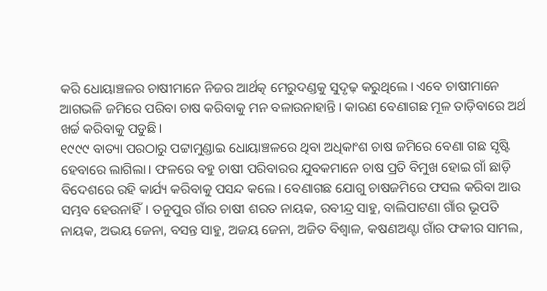କରି ଧୋୟାଞ୍ଚଳର ଚାଷୀମାନେ ନିଜର ଆର୍ଥତ୍କ ମେରୁଦଣ୍ଡକୁ ସୁଦୃଢ଼ କରୁଥିଲେ। ଏବେ ଚାଷୀମାନେ ଆଗଭଳି ଜମିରେ ପରିବା ଚାଷ କରିବାକୁ ମନ ବଳାଉନାହାନ୍ତି। କାରଣ ବେଣାଗଛ ମୂଳ ତାଡ଼ିବାରେ ଅର୍ଥ ଖର୍ଚ୍ଚ କରିବାକୁ ପଡୁଛି।
୧୯୯୯ ବାତ୍ୟା ପରଠାରୁ ପଟ୍ଟାମୁଣ୍ଡାଇ ଧୋୟାଞ୍ଚଳରେ ଥିବା ଅଧିକାଂଶ ଚାଷ ଜମିରେ ବେଣା ଗଛ ସୃଷ୍ଟି ହେବାରେ ଲାଗିଲା। ଫଳରେ ବହୁ ଚାଷୀ ପରିବାରର ଯୁବକମାନେ ଚାଷ ପ୍ରତି ବିମୁଖ ହୋଇ ଗାଁ ଛାଡ଼ି ବିଦେଶରେ ରହି କାର୍ଯ୍ୟ କରିବାକୁ ପସନ୍ଦ କଲେ। ବେଣାଗଛ ଯୋଗୁ ଚାଷଜମିରେ ଫସଲ କରିବା ଆଉ ସମ୍ଭବ ହେଉନାହିଁ। ତନୁପୁର ଗାଁର ଚାଷୀ ଶରତ ନାୟକ, ରବୀନ୍ଦ୍ର ସାହୁ, ବାଲିପାଟଣା ଗାଁର ଭୂପତି ନାୟକ, ଅଭୟ ଜେନା, ବସନ୍ତ ସାହୁ, ଅଜୟ ଜେନା, ଅଜିତ ବିଶ୍ୱାଳ, କଷଣଅଣ୍ଟା ଗାଁର ଫକୀର ସାମଲ,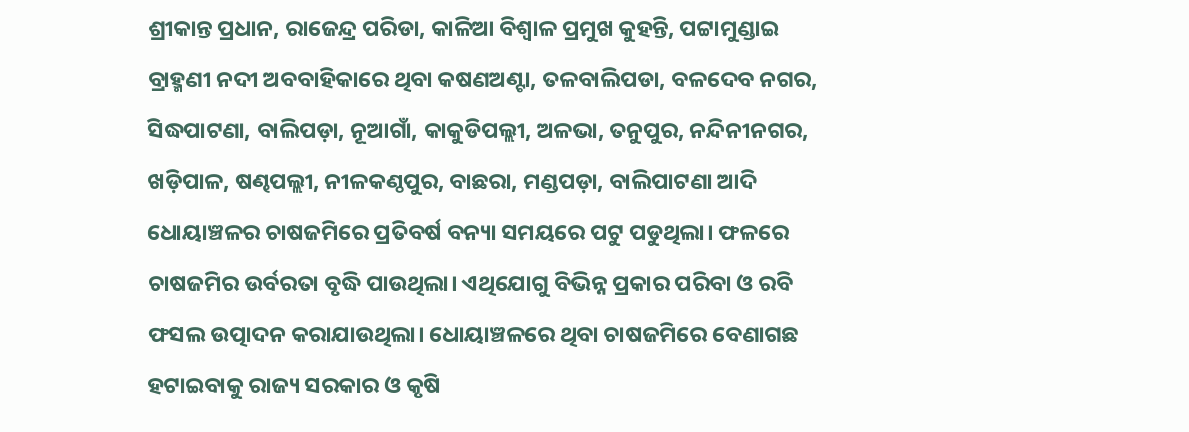ଶ୍ରୀକାନ୍ତ ପ୍ରଧାନ, ରାଜେନ୍ଦ୍ର ପରିଡା, କାଳିଆ ବିଶ୍ୱାଳ ପ୍ରମୁଖ କୁହନ୍ତି, ପଟ୍ଟାମୁଣ୍ଡାଇ ବ୍ରାହ୍ମଣୀ ନଦୀ ଅବବାହିକାରେ ଥିବା କଷଣଅଣ୍ଟା, ତଳବାଲିପଡା, ବଳଦେବ ନଗର, ସିଦ୍ଧପାଟଣା, ବାଲିପଡ଼ା, ନୂଆଗାଁ, କାକୁଡିପଲ୍ଲୀ, ଅଳଭା, ତନୁପୁର, ନନ୍ଦିନୀନଗର, ଖଡ଼ିପାଳ, ଷଣ୍ଢପଲ୍ଲୀ, ନୀଳକଣ୍ଠପୁର, ବାଛରା, ମଣ୍ଡପଡ଼ା, ବାଲିପାଟଣା ଆଦି ଧୋୟାଞ୍ଚଳର ଚାଷଜମିରେ ପ୍ରତିବର୍ଷ ବନ୍ୟା ସମୟରେ ପଟୁ ପଡୁଥିଲା। ଫଳରେ ଚାଷଜମିର ଉର୍ବରତା ବୃଦ୍ଧି ପାଉଥିଲା। ଏଥିଯୋଗୁ ବିଭିନ୍ନ ପ୍ରକାର ପରିବା ଓ ରବି ଫସଲ ଉତ୍ପାଦନ କରାଯାଉଥିଲା। ଧୋୟାଞ୍ଚଳରେ ଥିବା ଚାଷଜମିରେ ବେଣାଗଛ ହଟାଇବାକୁ ରାଜ୍ୟ ସରକାର ଓ କୃଷି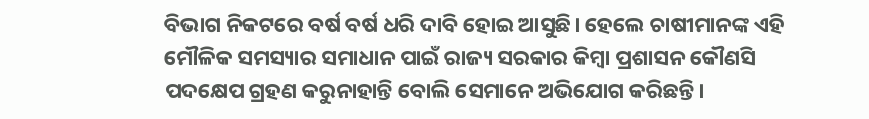ବିଭାଗ ନିକଟରେ ବର୍ଷ ବର୍ଷ ଧରି ଦାବି ହୋଇ ଆସୁଛି। ହେଲେ ଚାଷୀମାନଙ୍କ ଏହି ମୌଳିକ ସମସ୍ୟାର ସମାଧାନ ପାଇଁ ରାଜ୍ୟ ସରକାର କିମ୍ବା ପ୍ରଶାସନ କୌଣସି ପଦକ୍ଷେପ ଗ୍ରହଣ କରୁନାହାନ୍ତି ବୋଲି ସେମାନେ ଅଭିଯୋଗ କରିଛନ୍ତି।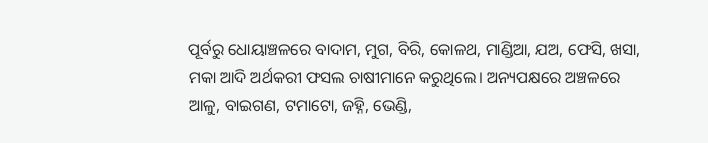ପୂର୍ବରୁ ଧୋୟାଞ୍ଚଳରେ ବାଦାମ, ମୁଗ, ବିରି, କୋଳଥ, ମାଣ୍ଡିଆ, ଯଅ, ଫେସି, ଖସା, ମକା ଆଦି ଅର୍ଥକରୀ ଫସଲ ଚାଷୀମାନେ କରୁଥିଲେ। ଅନ୍ୟପକ୍ଷରେ ଅଞ୍ଚଳରେ ଆଳୁ, ବାଇଗଣ, ଟମାଟୋ, ଜହ୍ନି, ଭେଣ୍ଡି,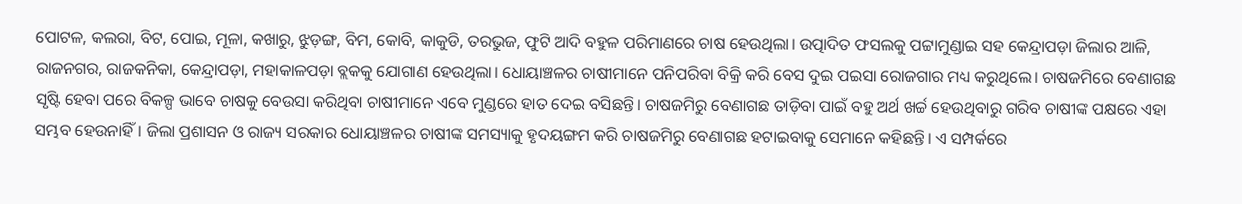ପୋଟଳ, କଲରା, ବିଟ, ପୋଇ, ମୂଳା, କଖାରୁ, ଝୁଡ଼ଙ୍ଗ, ବିମ, କୋବି, କାକୁଡି, ତରଭୁଜ, ଫୁଟି ଆଦି ବହୁଳ ପରିମାଣରେ ଚାଷ ହେଉଥିଲା। ଉତ୍ପାଦିତ ଫସଲକୁ ପଟ୍ଟାମୁଣ୍ଡାଇ ସହ କେନ୍ଦ୍ରାପଡ଼ା ଜିଲାର ଆଳି, ରାଜନଗର, ରାଜକନିକା, କେନ୍ଦ୍ରାପଡ଼ା, ମହାକାଳପଡ଼ା ବ୍ଲକକୁ ଯୋଗାଣ ହେଉଥିଲା। ଧୋୟାଞ୍ଚଳର ଚାଷୀମାନେ ପନିପରିବା ବିକ୍ରି କରି ବେସ ଦୁଇ ପଇସା ରୋଜଗାର ମଧ୍ୟ କରୁଥିଲେ। ଚାଷଜମିରେ ବେଣାଗଛ ସୃଷ୍ଟି ହେବା ପରେ ବିକଳ୍ପ ଭାବେ ଚାଷକୁ ବେଉସା କରିଥିବା ଚାଷୀମାନେ ଏବେ ମୁଣ୍ଡରେ ହାତ ଦେଇ ବସିଛନ୍ତି। ଚାଷଜମିରୁ ବେଣାଗଛ ତାଡ଼ିବା ପାଇଁ ବହୁ ଅର୍ଥ ଖର୍ଚ୍ଚ ହେଉଥିବାରୁ ଗରିବ ଚାଷୀଙ୍କ ପକ୍ଷରେ ଏହା ସମ୍ଭବ ହେଉନାହିଁ। ଜିଲା ପ୍ରଶାସନ ଓ ରାଜ୍ୟ ସରକାର ଧୋୟାଞ୍ଚଳର ଚାଷୀଙ୍କ ସମସ୍ୟାକୁ ହୃଦୟଙ୍ଗମ କରି ଚାଷଜମିରୁ ବେଣାଗଛ ହଟାଇବାକୁ ସେମାନେ କହିଛନ୍ତି। ଏ ସମ୍ପର୍କରେ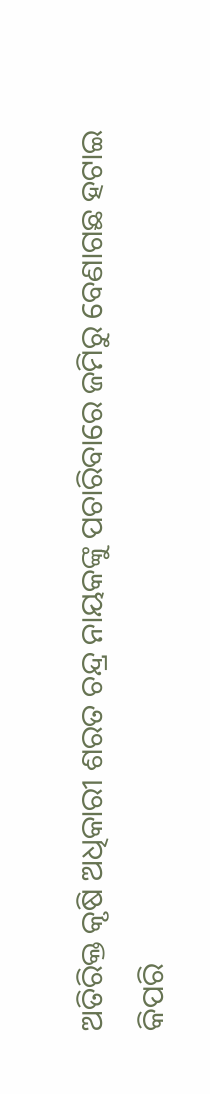ଅତିରିକ୍ତ କୃଷି ଅଧିକାରୀ ଶରତ ଚନ୍ଦ୍ର ନାୟକଙ୍କୁ ପଚାରିବାରେ ଜମିରୁ ବେଣାଗଛ ହଟାଇ କିପରି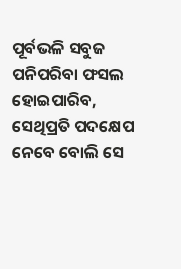ପୂର୍ବଭଳି ସବୁଜ ପନିପରିବା ଫସଲ ହୋଇପାରିବ, ସେଥିପ୍ରତି ପଦକ୍ଷେପ ନେବେ ବୋଲି ସେ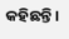କହିଛନ୍ତି।